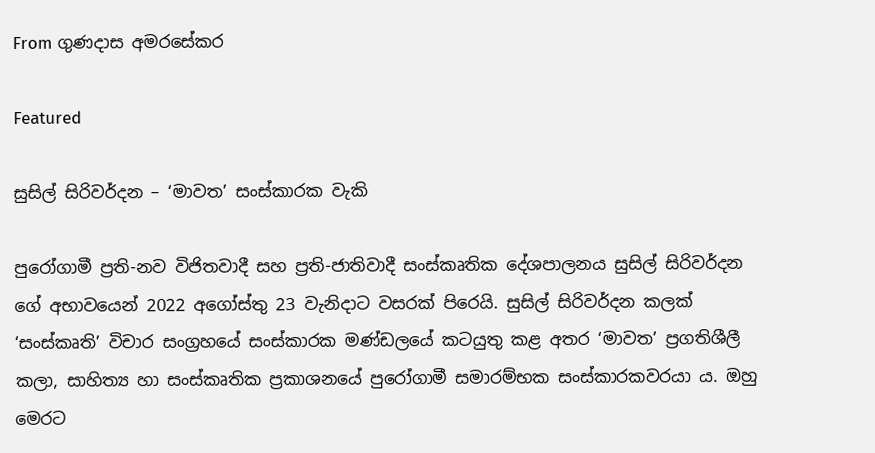From ගුණදාස අමරසේකර

Featured

සුසිල් සිරිවර්දන – ‘මාවත’ සංස්කාරක වැකි

පුරෝගාමී ප්‍රති-නව විජිතවාදී සහ ප්‍රති-ජාතිවාදී සංස්කෘතික දේශපාලනය සුසිල් සිරිවර්දන ගේ අභාවයෙන් 2022 අගෝස්තු 23 වැනිදාට වසරක් පිරෙයි. සුසිල් සිරිවර්දන කලක් ‘සංස්කෘති’ විචාර සංග්‍රහයේ සංස්කාරක මණ්ඩලයේ කටයුතු කළ අතර ‘මාවත’ ප්‍රගතිශීලී කලා, සාහිත්‍ය හා සංස්කෘතික ප්‍රකාශනයේ පුරෝගාමී සමාරම්භක සංස්කාරකවරයා ය. ඔහු මෙරට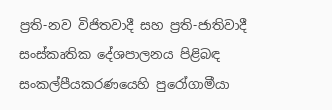ප්‍රති-නව විජිතවාදී සහ ප්‍රති-ජාතිවාදී සංස්කෘතික දේශපාලනය පිළිබඳ සංකල්පීයකරණයෙහි පුරෝගාමීයා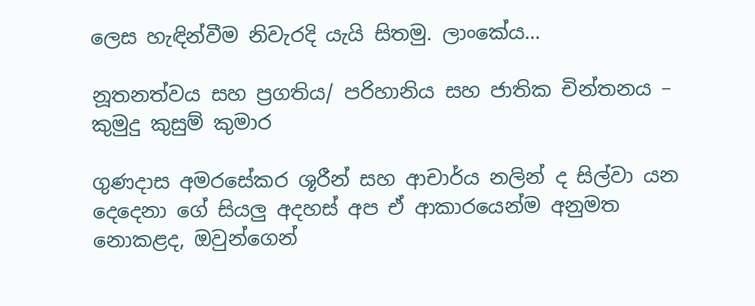ලෙස හැඳින්වීම නිවැරදි යැයි සිතමු. ලාංකේය…

නූතනත්වය සහ ප්‍රගතිය/ පරිහානිය සහ ජාතික චින්තනය – කුමුදු කුසුම් කුමාර

ගුණදාස අමරසේකර ශූරීන් සහ ආචාර්ය නලින් ද සිල්වා යන දෙදෙනා ගේ සියලු අදහස් අප ඒ ආකාරයෙන්ම අනුමත නොකළද, ඔවුන්ගෙන්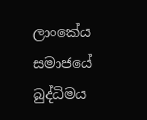ලාංකේය සමාජයේ බුද්ධිමය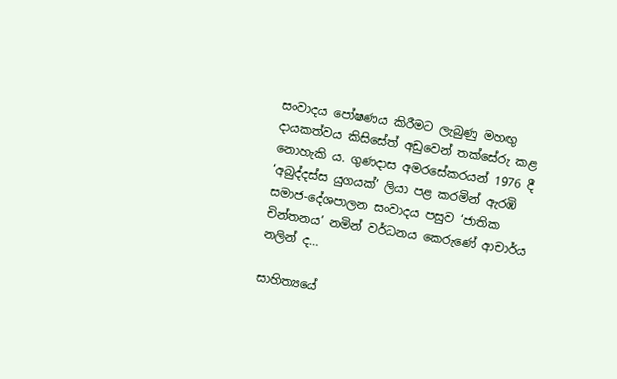සංවාදය පෝෂණය කිරීමට ලැබුණු මහඟු දායකත්වය කිසිසේත් අ‍ඩුවෙන් තක්සේරු කළ නොහැකි ය. ගුණදාස අමරසේකරයන් 1976 දී ‘අබුද්දස්ස යුගයක්’ ලියා පළ කරමින් ඇරඹි සමාජ-දේශපාලන සංවාදය පසුව ‘ජාතික චින්තනය’ නමින් වර්ධනය කෙරුණේ ආචාර්ය නලින් ද…

සාහිත්‍යයේ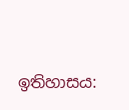ඉතිහාසය: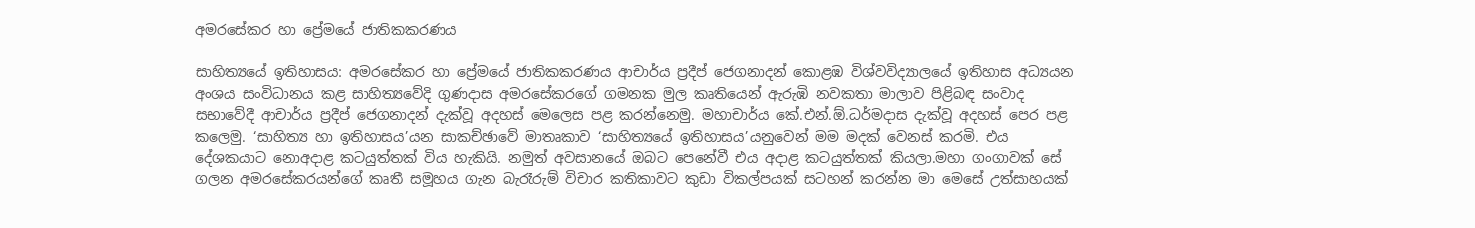අමරසේකර හා ප්‍රේමයේ ජාතිකකරණය

සාහිත්‍යයේ ඉතිහාසය: අමරසේකර හා ප්‍රේමයේ ජාතිකකරණය ආචාර්ය ප්‍රදීප් ජෙගනාදන් කොළඹ විශ්වවිද්‍යාලයේ ඉතිහාස අධ්‍යයන අංශය සංවිධානය කළ සාහිත්‍යවේදි ගුණදාස අමරසේකරගේ ගමනක මුල කෘතියෙන් ඇරුඹි නවකතා මාලාව පිළිබඳ සංවාද සභාවේදී ආචාර්ය ප්‍රදීප් ජෙගනාදන් දැක්වූ අදහස් මෙලෙස පළ කරන්නෙමු. මහාචාර්ය කේ.එන්.ඕ.ධර්මදාස දැක්වූ අදහස් පෙර පළ කලෙමු. ‘සාහිත්‍ය හා ඉතිහාසය’යන සාකච්ඡාවේ මාතෘකාව ‘සාහිත්‍යයේ ඉතිහාසය’යනුවෙන් මම මදක් වෙනස් කරමි. එය දේශකයාට නොඅදාළ කටයුත්තක් විය හැකියි. නමුත් අවසානයේ ඔබට පෙනේවී එය අදාළ කටයුත්තක් කියලා.මහා ගංගාවක් සේ ගලන අමරසේකරයන්ගේ කෘතී සමූහය ගැන බැරෑරුම් විචාර කතිකාවට කුඩා විකල්පයක් සටහන් කරන්න මා මෙසේ උත්සාහයක්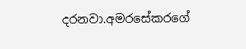දරනවා.අමරසේකරගේ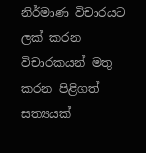නිර්මාණ විචාරයට ලක් කරන විචාරකයන් මතු කරන පිළිගත් සත්‍යයක්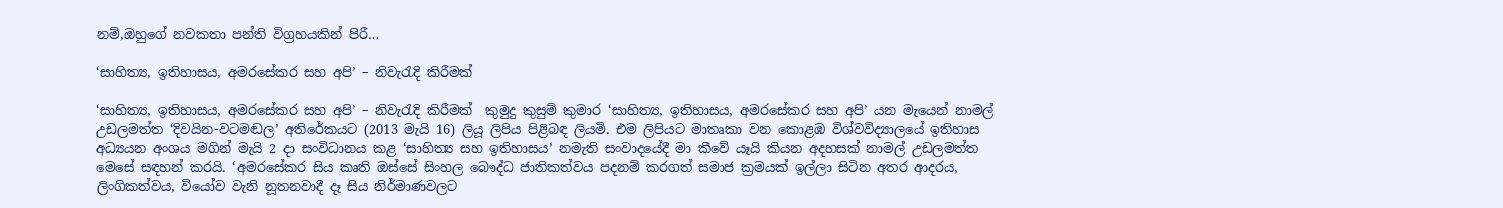නම්,ඔහුගේ නවකතා පන්ති විග්‍රහයකින් පිරී…

‘සාහිත්‍ය, ඉතිහාසය, අමරසේකර සහ අපි’ – නිවැරැදි කිරීමක්‌

‘සාහිත්‍ය, ඉතිහාසය, අමරසේකර සහ අපි’ – නිවැරැදි කිරීමක්‌  කුමුදු කුසුම් කුමාර ‘සාහිත්‍ය, ඉතිහාසය, අමරසේකර සහ අපි’ යන මැයෙන් නාමල් උඩලමත්ත ‘දිවයින-වටමඬල’ අතිරේකයට (2013 මැයි 16) ලියූ ලිපිය පිළිබඳ ලියමි. එම ලිපියට මාතෘකා වන කොළඹ විශ්වවිද්‍යාලයේ ඉතිහාස අධ්‍යයන අංශය මගින් මැයි 2 දා සංවිධානය කළ ‘සාහිත්‍ය සහ ඉතිහාසය’ නමැති සංවාදයේදී මා කීවේ යෑයි කියන අදහසක්‌ නාමල් උඩලමත්ත මෙසේ සඳහන් කරයි. ‘අමරසේකර සිය කෘති ඔස්‌සේ සිංහල බෞද්ධ ජාතිකත්වය පදනම් කරගත් සමාජ ක්‍රමයක්‌ ඉල්ලා සිටින අතර ආදරය, ලිංගිකත්වය, වියෝව වැනි නූතනවාදී දෑ සිය නිර්මාණවලට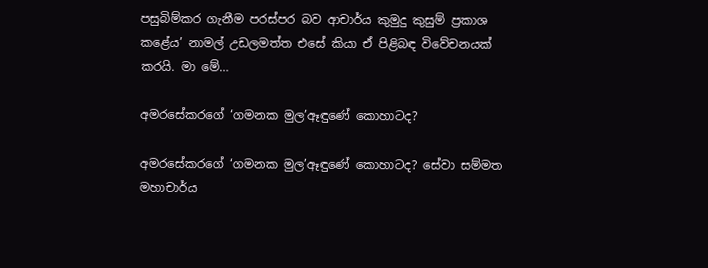පසුබිම්කර ගැනීම පරස්‌පර බව ආචාර්ය කුමුදු කුසුම් ප්‍රකාශ කළේය’ නාමල් උඩලමත්ත එසේ කියා ඒ පිළිබඳ විවේචනයක්‌ කරයි. මා මේ…

අමරසේකරගේ ‘ගමනක මුල’ඈඳුණේ කොහාටද?

අමරසේකරගේ ‘ගමනක මුල’ඈඳුණේ කොහාටද? සේවා සම්මත මහාචාර්ය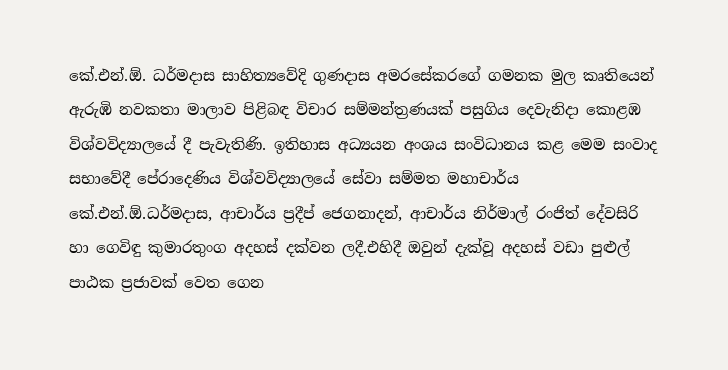කේ.එන්.ඕ. ධර්මදාස සාහිත්‍යවේදි ගුණදාස අමරසේකරගේ ගමනක මුල කෘතියෙන් ඇරුඹි නවකතා මාලාව පිළිබඳ විචාර සම්මන්ත්‍රණයක් පසුගිය දෙවැනිදා කොළඹ විශ්වවිද්‍යාලයේ දී පැවැතිණි. ඉතිහාස අධ්‍යයන අංශය සංවිධානය කළ මෙම සංවාද සභාවේදී පේරාදෙණිය විශ්වවිද්‍යාලයේ සේවා සම්මත මහාචාර්ය කේ.එන්.ඕ.ධර්මදාස, ආචාර්ය ප්‍රදීප් ජෙගනාදන්, ආචාර්ය නිර්මාල් රංජිත් දේවසිරි හා ගෙවිඳු කුමාරතුංග අදහස් දක්වන ලදී.එහිදී ඔවුන් දැක්වූ අදහස් වඩා පුළුල් පාඨක ප්‍රජාවක් වෙත ගෙන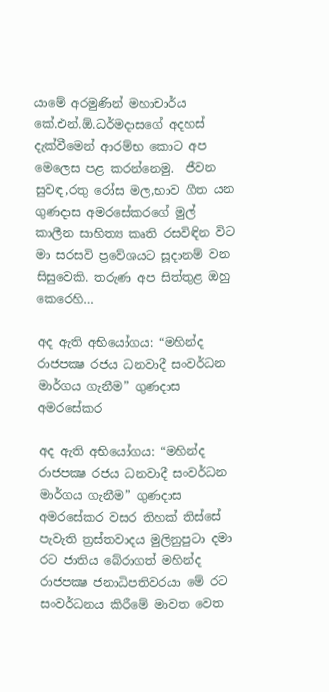යාමේ අරමුණින් මහාචාර්ය කේ.එන්.ඕ.ධර්මදාසගේ අදහස් දැක්වීමෙන් ආරම්භ කොට අප මෙලෙස පළ කරන්නෙමු.  ජීවන සුවඳ,රතු රෝස මල,භාව ගීත යන ගුණදාස අමරසේකරගේ මුල් කාලීන සාහිත්‍ය කෘති රසවිඳින විට මා සරසවි ප්‍රවේශයට සූදානම් වන සිසුවෙකි. තරුණ අප සිත්තුළ ඔහු කෙරෙහි…

අද ඇති අභියෝගය: “මහින්ද රාජපක්‍ෂ රජය ධනවාදී සංවර්ධන මාර්ගය ගැනීම” ගුණදාස අමරසේකර

අද ඇති අභියෝගය: “මහින්ද රාජපක්‍ෂ රජය ධනවාදී සංවර්ධන මාර්ගය ගැනීම” ගුණදාස අමරසේකර වසර තිහක්‌ තිස්‌සේ පැවැති ත්‍රස්‌තවාදය මුලිනුපුටා දමා රට ජාතිය බේරාගත් මහින්ද රාජපක්‍ෂ ජනාධිපතිවරයා මේ රට සංවර්ධනය කිරීමේ මාවත වෙත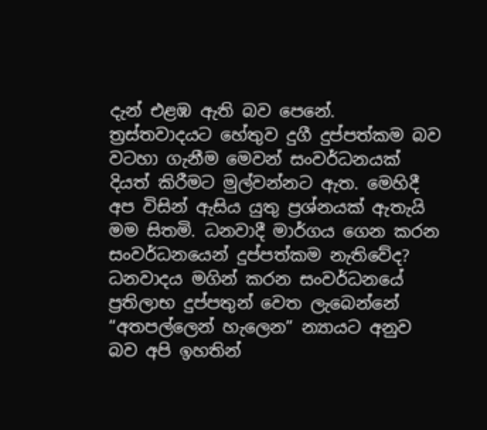දැන් එළඹ ඇති බව පෙනේ. ත්‍රස්‌තවාදයට හේතුව දුගී දුප්පත්කම බව වටහා ගැනීම මෙවන් සංවර්ධනයක්‌ දියත් කිරීමට මුල්වන්නට ඇත. මෙහිදී අප විසින් ඇසිය යුතු ප්‍රශ්නයක්‌ ඇතැයි මම සිතමි. ධනවාදී මාර්ගය ගෙන කරන සංවර්ධනයෙන් දුප්පත්කම නැතිවේද? ධනවාදය මගින් කරන සංවර්ධනයේ ප්‍රතිලාභ දුප්පතුන් වෙත ලැබෙන්නේ “අතපල්ලෙන් හැලෙන” න්‍යායට අනුව බව අපි ඉහතින්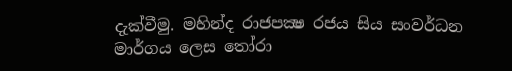දැක්‌වීමු. මහින්ද රාජපක්‍ෂ රජය සිය සංවර්ධන මාර්ගය ලෙස තෝරා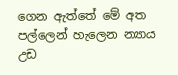ගෙන ඇත්තේ මේ අත පල්ලෙන් හැලෙන න්‍යාය උඩ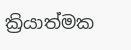ක්‍රියාත්මක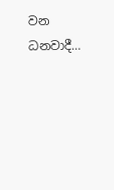වන ධනවාදී…